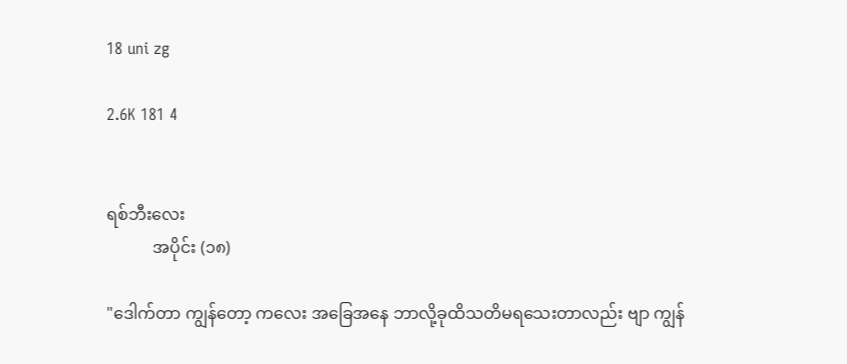18 uni zg

2.6K 181 4


ရစ်ဘီးလေး
           အပိုင်း (၁၈)

"ဒေါက်တာ ကျွန်တော့ ကလေး အခြေအနေ ဘာလို့ခုထိသတိမရသေးတာလည်း ဗျာ ကျွန်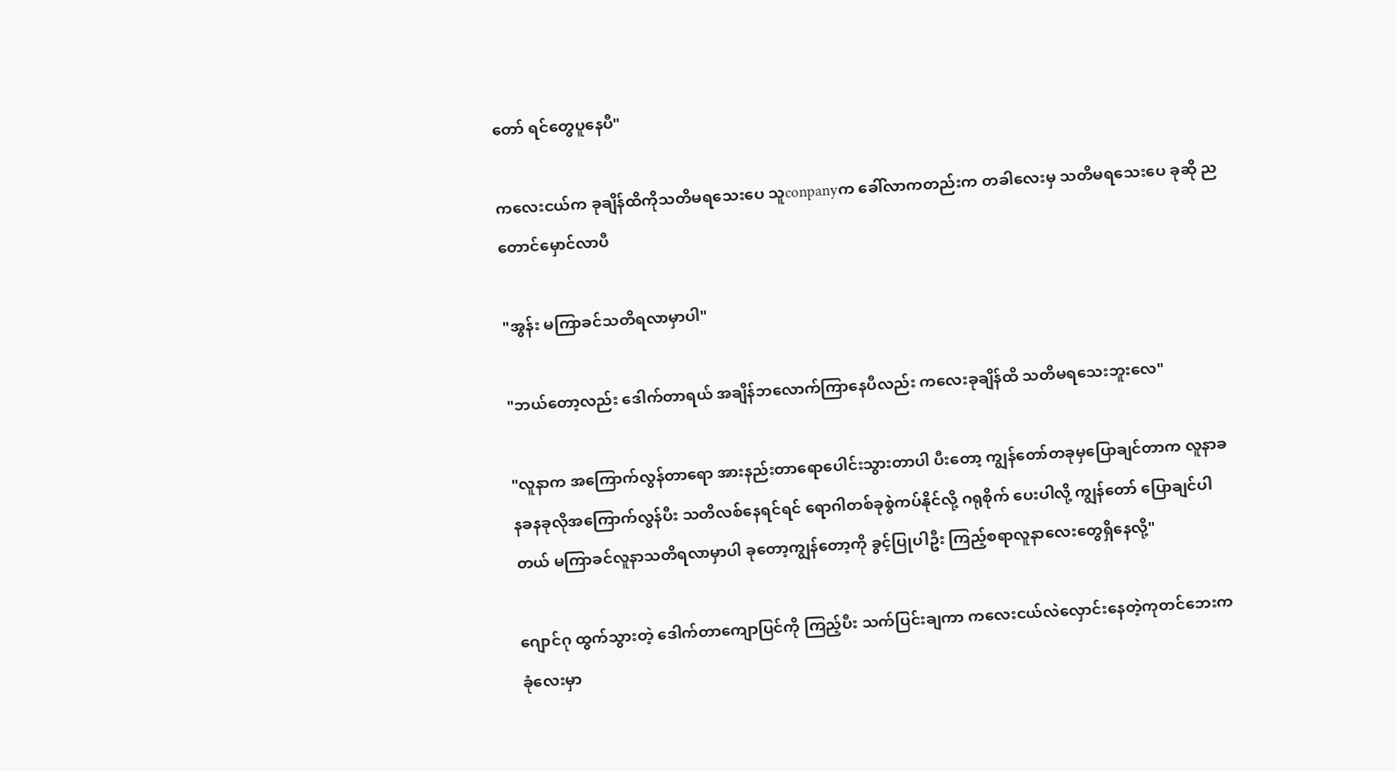တော် ရင်တွေပူနေပီ"

ကလေးငယ်က ခုချိန်ထိကိုသတိမရသေးပေ သူconpanyက ခေါ်လာကတည်းက တခါလေးမှ သတိမရသေးပေ ခုဆို ညတောင်မှောင်လာပီ

"အွန်း မကြာခင်သတိရလာမှာပါ"

"ဘယ်တော့လည်း ဒေါက်တာရယ် အချိန်ဘလောက်ကြာနေပီလည်း ကလေးခုချိန်ထိ သတိမရသေးဘူးလေ"

"လူနာက အကြောက်လွန်တာရော အားနည်းတာရောပေါင်းသွားတာပါ ပီးတော့ ကျွန်တော်တခုမှပြောချင်တာက လူနာခနခနခုလိုအကြောက်လွန်ပီး သတိလစ်နေရင်ရင် ရောဂါတစ်ခုစွဲကပ်နိုင်လို့ ဂရုစိုက် ပေးပါလို့ ကျွန်တော် ပြောချင်ပါတယ် မကြာခင်လူနာသတိရလာမှာပါ ခုတော့ကျွန်တော့ကို ခွင့်ပြုပါဦး ကြည့်စရာလူနာလေးတွေရှိနေလို့"

ဂျောင်ဂု ထွက်သွားတဲ့ ဒေါက်တာကျောပြင်ကို ကြည့်ပီး သက်ပြင်းချကာ ကလေးငယ်လဲလှောင်းနေတဲ့ကုတင်ဘေးက ခုံလေးမှာ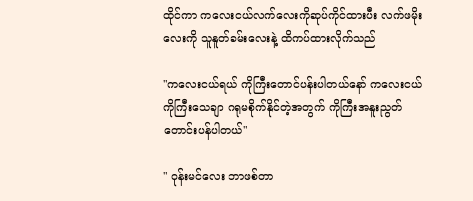ထိုင်ကာ ကလေးငယ်လက်လေးကိုဆုပ်ကိုင်ထားပီး လက်ဖမိုးလေးကို သူနူတ်ခမ်းလေးနဲ့ ထိကပ်ထားလိုက်သည်

"ကလေးငယ်ရယ် ကိုကြီးတောင်ပန်းပါတယ်နော် ကလေးငယ်ကိုကြီးသေချာ ဂရုမစိုက်နိုင်တဲ့အတွက် ကိုကြီးအနူးညွတ်တောင်းပန်ပါတယ်"

" ဝုန်းမင်လေး ဘာဖစ်တာ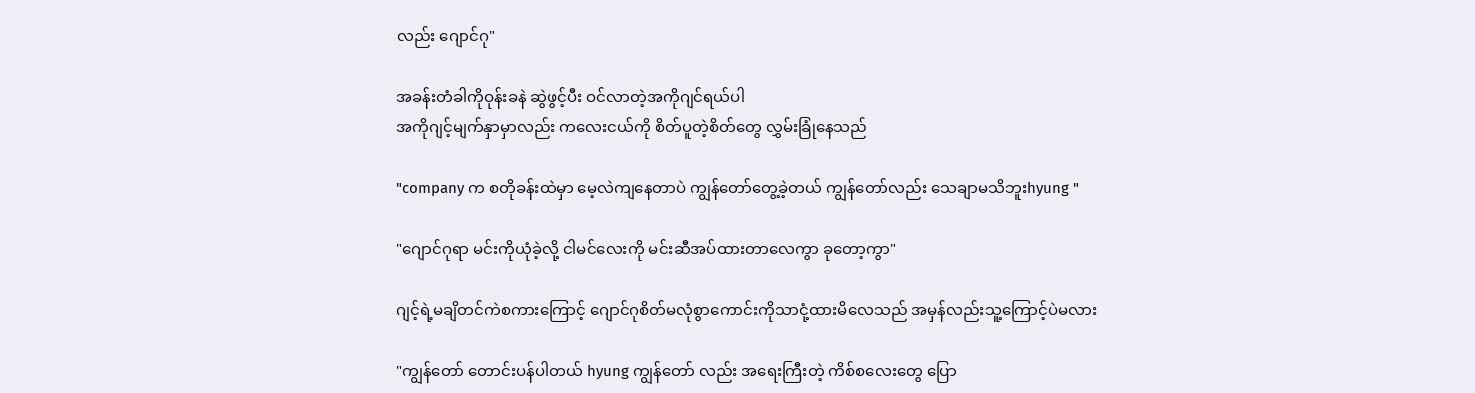လည်း ဂျောင်ဂု"

အခန်းတံခါကိုဝုန်းခနဲ ဆွဲဖွင့်ပီး ဝင်လာတဲ့အကိုဂျင်ရယ်ပါ
အကိုဂျင့်မျက်နှာမှာလည်း ကလေးငယ်ကို စိတ်ပူတဲ့စိတ်တွေ လွှမ်းခြုံနေသည်

"company က စတိုခန်းထဲမှာ မေ့လဲကျနေတာပဲ ကျွန်တော်တွေ့ခဲ့တယ် ကျွန်တော်လည်း သေချာမသိဘူးhyung "

"ဂျောင်ဂုရာ မင်းကိုယုံခဲ့လို့ ငါမင်လေးကို မင်းဆီအပ်ထားတာလေကွာ ခုတော့ကွာ"

ဂျင့်ရဲ့မချိတင်ကဲစကားကြောင့် ဂျောင်ဂုစိတ်မလုံစွာကောင်းကိုသာငုံ့ထားမိလေသည် အမှန်လည်းသူ့ကြောင့်ပဲမလား

"ကျွန်တော် တောင်းပန်ပါတယ် hyung ကျွန်တော် လည်း အရေးကြီးတဲ့ ကိစ်စလေးတွေ ပြော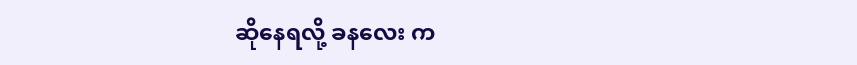ဆိုနေရလို့ ခနလေး က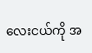လေးငယ်ကို အ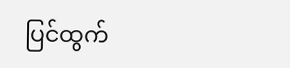ပြင်ထွက်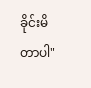ခိုင်းမိတာပါ"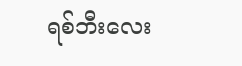ရစ်ဘီးလေး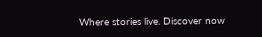Where stories live. Discover now